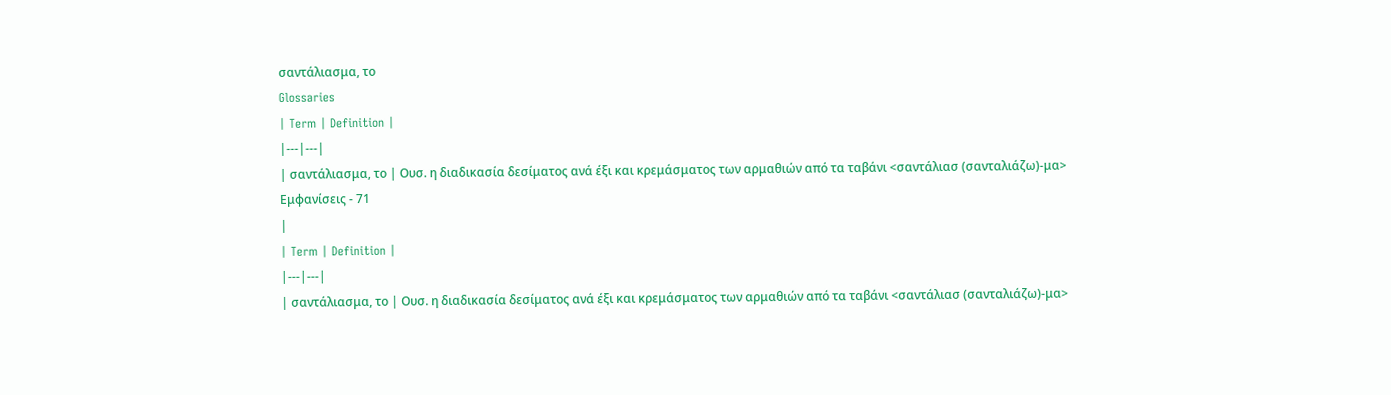σαντάλιασμα, το
Glossaries
| Term | Definition |
|---|---|
| σαντάλιασμα, το | Ουσ. η διαδικασία δεσίματος ανά έξι και κρεμάσματος των αρμαθιών από τα ταβάνι <σαντάλιασ (σανταλιάζω)-μα>
Εμφανίσεις - 71
|
| Term | Definition |
|---|---|
| σαντάλιασμα, το | Ουσ. η διαδικασία δεσίματος ανά έξι και κρεμάσματος των αρμαθιών από τα ταβάνι <σαντάλιασ (σανταλιάζω)-μα>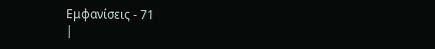Εμφανίσεις - 71
|